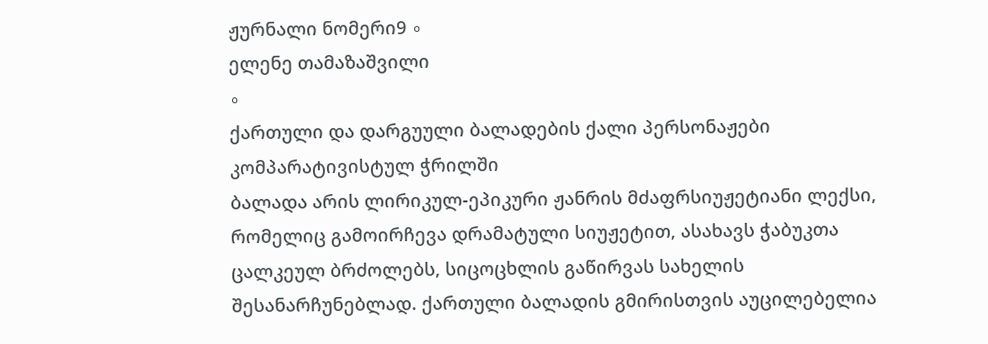ჟურნალი ნომერი9 ∘
ელენე თამაზაშვილი
∘
ქართული და დარგუული ბალადების ქალი პერსონაჟები კომპარატივისტულ ჭრილში
ბალადა არის ლირიკულ-ეპიკური ჟანრის მძაფრსიუჟეტიანი ლექსი, რომელიც გამოირჩევა დრამატული სიუჟეტით, ასახავს ჭაბუკთა ცალკეულ ბრძოლებს, სიცოცხლის გაწირვას სახელის შესანარჩუნებლად. ქართული ბალადის გმირისთვის აუცილებელია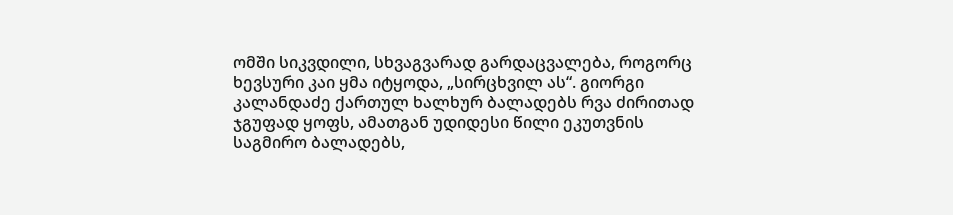ომში სიკვდილი, სხვაგვარად გარდაცვალება, როგორც ხევსური კაი ყმა იტყოდა, „სირცხვილ ას“. გიორგი კალანდაძე ქართულ ხალხურ ბალადებს რვა ძირითად ჯგუფად ყოფს, ამათგან უდიდესი წილი ეკუთვნის საგმირო ბალადებს,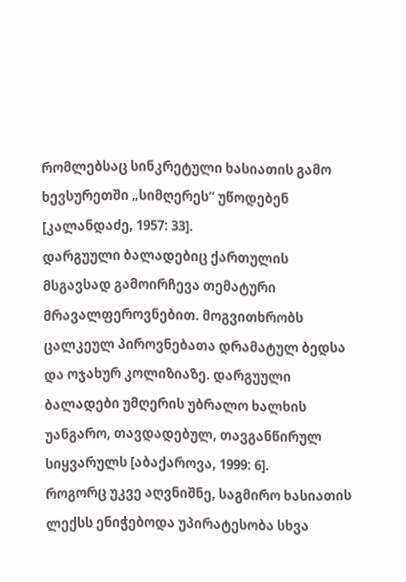რომლებსაც სინკრეტული ხასიათის გამო ხევსურეთში „სიმღერეს“ უწოდებენ [კალანდაძე, 1957: 33].
დარგუული ბალადებიც ქართულის მსგავსად გამოირჩევა თემატური მრავალფეროვნებით. მოგვითხრობს ცალკეულ პიროვნებათა დრამატულ ბედსა და ოჯახურ კოლიზიაზე. დარგუული ბალადები უმღერის უბრალო ხალხის უანგარო, თავდადებულ, თავგანწირულ სიყვარულს [აბაქაროვა, 1999: 6].
როგორც უკვე აღვნიშნე, საგმირო ხასიათის ლექსს ენიჭებოდა უპირატესობა სხვა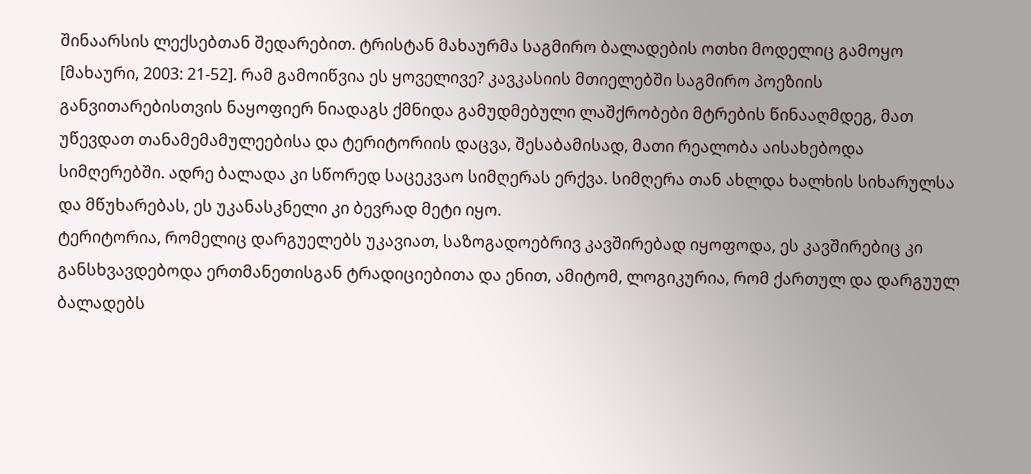შინაარსის ლექსებთან შედარებით. ტრისტან მახაურმა საგმირო ბალადების ოთხი მოდელიც გამოყო [მახაური, 2003: 21-52]. რამ გამოიწვია ეს ყოველივე? კავკასიის მთიელებში საგმირო პოეზიის განვითარებისთვის ნაყოფიერ ნიადაგს ქმნიდა გამუდმებული ლაშქრობები მტრების წინააღმდეგ, მათ უწევდათ თანამემამულეებისა და ტერიტორიის დაცვა, შესაბამისად, მათი რეალობა აისახებოდა სიმღერებში. ადრე ბალადა კი სწორედ საცეკვაო სიმღერას ერქვა. სიმღერა თან ახლდა ხალხის სიხარულსა და მწუხარებას, ეს უკანასკნელი კი ბევრად მეტი იყო.
ტერიტორია, რომელიც დარგუელებს უკავიათ, საზოგადოებრივ კავშირებად იყოფოდა, ეს კავშირებიც კი განსხვავდებოდა ერთმანეთისგან ტრადიციებითა და ენით, ამიტომ, ლოგიკურია, რომ ქართულ და დარგუულ ბალადებს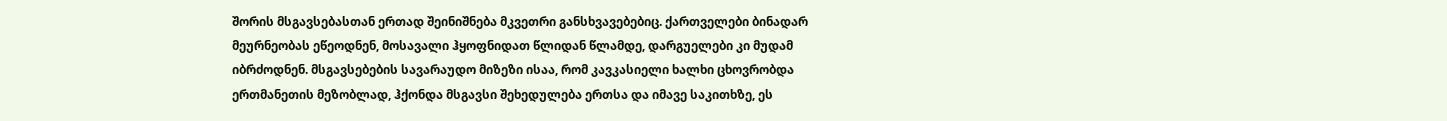შორის მსგავსებასთან ერთად შეინიშნება მკვეთრი განსხვავებებიც. ქართველები ბინადარ მეურნეობას ეწეოდნენ, მოსავალი ჰყოფნიდათ წლიდან წლამდე, დარგუელები კი მუდამ იბრძოდნენ. მსგავსებების სავარაუდო მიზეზი ისაა, რომ კავკასიელი ხალხი ცხოვრობდა ერთმანეთის მეზობლად, ჰქონდა მსგავსი შეხედულება ერთსა და იმავე საკითხზე, ეს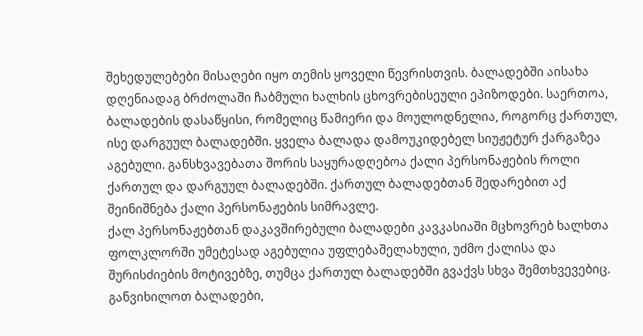შეხედულებები მისაღები იყო თემის ყოველი წევრისთვის. ბალადებში აისახა დღენიადაგ ბრძოლაში ჩაბმული ხალხის ცხოვრებისეული ეპიზოდები. საერთოა, ბალადების დასაწყისი, რომელიც წამიერი და მოულოდნელია, როგორც ქართულ, ისე დარგუულ ბალადებში. ყველა ბალადა დამოუკიდებელ სიუჟეტურ ქარგაზეა აგებული. განსხვავებათა შორის საყურადღებოა ქალი პერსონაჟების როლი ქართულ და დარგუულ ბალადებში. ქართულ ბალადებთან შედარებით აქ შეინიშნება ქალი პერსონაჟების სიმრავლე.
ქალ პერსონაჟებთან დაკავშირებული ბალადები კავკასიაში მცხოვრებ ხალხთა ფოლკლორში უმეტესად აგებულია უფლებაშელახული, უძმო ქალისა და შურისძიების მოტივებზე, თუმცა ქართულ ბალადებში გვაქვს სხვა შემთხვევებიც. განვიხილოთ ბალადები,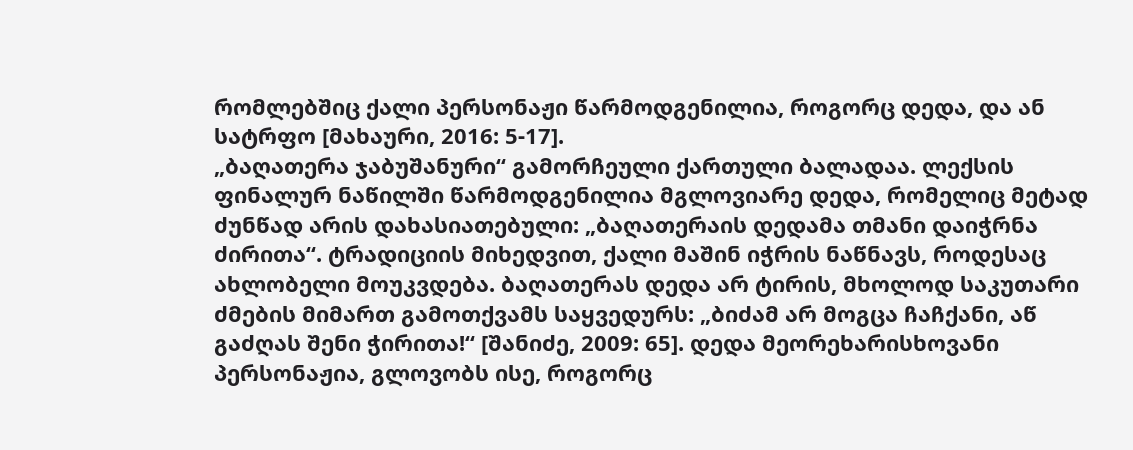რომლებშიც ქალი პერსონაჟი წარმოდგენილია, როგორც დედა, და ან სატრფო [მახაური, 2016: 5-17].
„ბაღათერა ჯაბუშანური“ გამორჩეული ქართული ბალადაა. ლექსის ფინალურ ნაწილში წარმოდგენილია მგლოვიარე დედა, რომელიც მეტად ძუნწად არის დახასიათებული: „ბაღათერაის დედამა თმანი დაიჭრნა ძირითა“. ტრადიციის მიხედვით, ქალი მაშინ იჭრის ნაწნავს, როდესაც ახლობელი მოუკვდება. ბაღათერას დედა არ ტირის, მხოლოდ საკუთარი ძმების მიმართ გამოთქვამს საყვედურს: „ბიძამ არ მოგცა ჩაჩქანი, აწ გაძღას შენი ჭირითა!“ [შანიძე, 2009: 65]. დედა მეორეხარისხოვანი პერსონაჟია, გლოვობს ისე, როგორც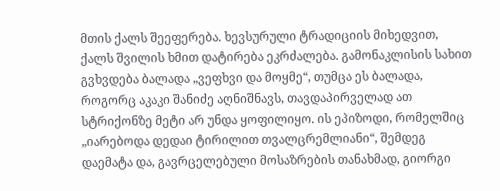მთის ქალს შეეფერება. ხევსურული ტრადიციის მიხედვით, ქალს შვილის ხმით დატირება ეკრძალება. გამონაკლისის სახით გვხვდება ბალადა „ვეფხვი და მოყმე“, თუმცა ეს ბალადა, როგორც აკაკი შანიძე აღნიშნავს, თავდაპირველად ათ სტრიქონზე მეტი არ უნდა ყოფილიყო. ის ეპიზოდი, რომელშიც „იარებოდა დედაი ტირილით თვალცრემლიანი“, შემდეგ დაემატა და, გავრცელებული მოსაზრების თანახმად, გიორგი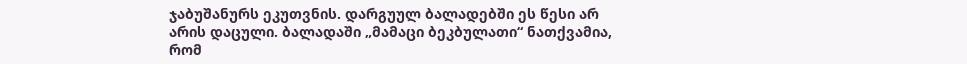ჯაბუშანურს ეკუთვნის. დარგუულ ბალადებში ეს წესი არ არის დაცული. ბალადაში „მამაცი ბეკბულათი“ ნათქვამია, რომ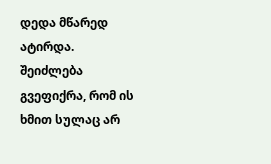დედა მწარედ ატირდა. შეიძლება გვეფიქრა, რომ ის ხმით სულაც არ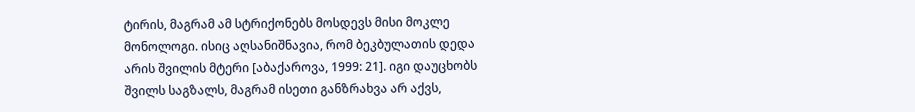ტირის, მაგრამ ამ სტრიქონებს მოსდევს მისი მოკლე მონოლოგი. ისიც აღსანიშნავია, რომ ბეკბულათის დედა არის შვილის მტერი [აბაქაროვა, 1999: 21]. იგი დაუცხობს შვილს საგზალს, მაგრამ ისეთი განზრახვა არ აქვს,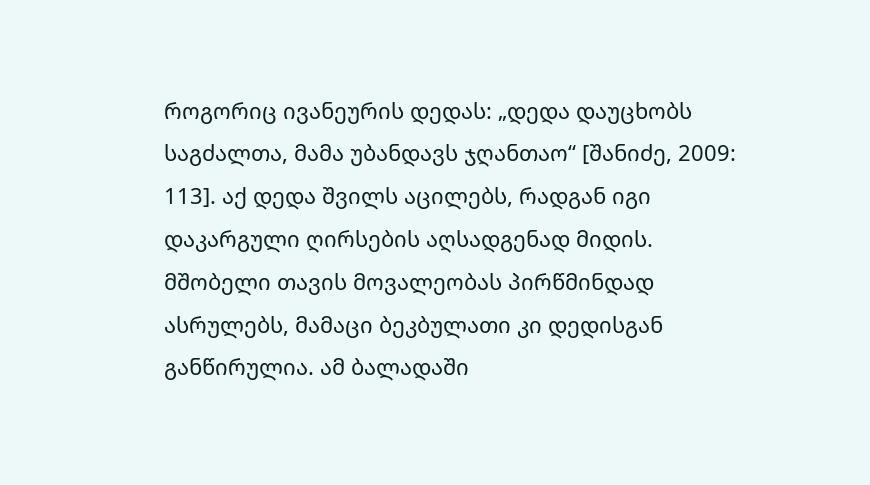როგორიც ივანეურის დედას: „დედა დაუცხობს საგძალთა, მამა უბანდავს ჯღანთაო“ [შანიძე, 2009: 113]. აქ დედა შვილს აცილებს, რადგან იგი დაკარგული ღირსების აღსადგენად მიდის. მშობელი თავის მოვალეობას პირწმინდად ასრულებს, მამაცი ბეკბულათი კი დედისგან განწირულია. ამ ბალადაში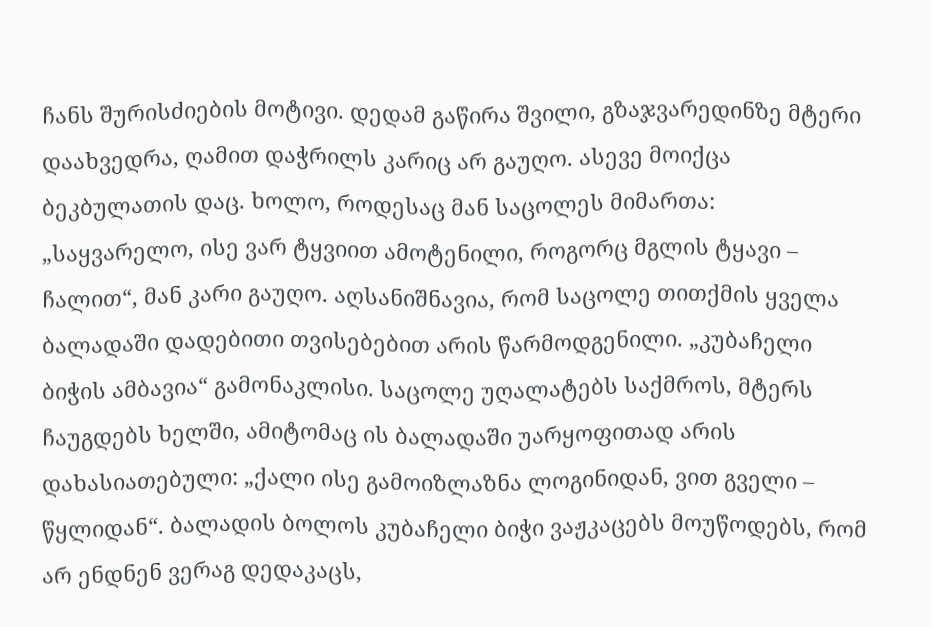ჩანს შურისძიების მოტივი. დედამ გაწირა შვილი, გზაჯვარედინზე მტერი დაახვედრა, ღამით დაჭრილს კარიც არ გაუღო. ასევე მოიქცა ბეკბულათის დაც. ხოლო, როდესაც მან საცოლეს მიმართა: „საყვარელო, ისე ვარ ტყვიით ამოტენილი, როგორც მგლის ტყავი – ჩალით“, მან კარი გაუღო. აღსანიშნავია, რომ საცოლე თითქმის ყველა ბალადაში დადებითი თვისებებით არის წარმოდგენილი. „კუბაჩელი ბიჭის ამბავია“ გამონაკლისი. საცოლე უღალატებს საქმროს, მტერს ჩაუგდებს ხელში, ამიტომაც ის ბალადაში უარყოფითად არის დახასიათებული: „ქალი ისე გამოიზლაზნა ლოგინიდან, ვით გველი – წყლიდან“. ბალადის ბოლოს კუბაჩელი ბიჭი ვაჟკაცებს მოუწოდებს, რომ არ ენდნენ ვერაგ დედაკაცს,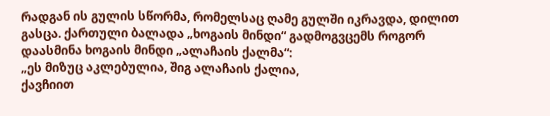რადგან ის გულის სწორმა, რომელსაც ღამე გულში იკრავდა, დილით გასცა. ქართული ბალადა „ხოგაის მინდი“ გადმოგვცემს როგორ დაასმინა ხოგაის მინდი „ალაჩაის ქალმა“:
„ეს მიზუც აკლებულია, შიგ ალაჩაის ქალია,
ქავჩიით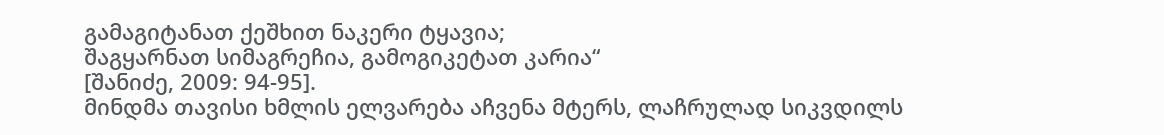გამაგიტანათ ქეშხით ნაკერი ტყავია;
შაგყარნათ სიმაგრეჩია, გამოგიკეტათ კარია“
[შანიძე, 2009: 94-95].
მინდმა თავისი ხმლის ელვარება აჩვენა მტერს, ლაჩრულად სიკვდილს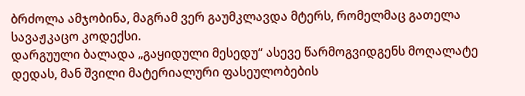ბრძოლა ამჯობინა, მაგრამ ვერ გაუმკლავდა მტერს, რომელმაც გათელა სავაჟკაცო კოდექსი.
დარგუული ბალადა „გაყიდული მესედუ“ ასევე წარმოგვიდგენს მოღალატე დედას, მან შვილი მატერიალური ფასეულობების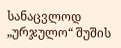სანაცვლოდ „ურჯულო“ შუშის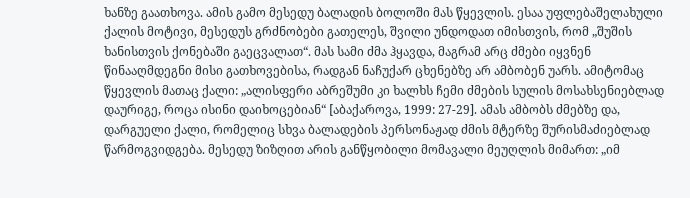ხანზე გაათხოვა. ამის გამო მესედუ ბალადის ბოლოში მას წყევლის. ესაა უფლებაშელახული ქალის მოტივი, მესედუს გრძნობები გათელეს, შვილი უნდოდათ იმისთვის, რომ „შუშის ხანისთვის ქონებაში გაეცვალათ“. მას სამი ძმა ჰყავდა, მაგრამ არც ძმები იყვნენ წინააღმდეგნი მისი გათხოვებისა, რადგან ნაჩუქარ ცხენებზე არ ამბობენ უარს. ამიტომაც წყევლის მათაც ქალი: „ალისფერი აბრეშუმი კი ხალხს ჩემი ძმების სულის მოსახსენიებლად დაურიგე, როცა ისინი დაიხოცებიან“ [აბაქაროვა, 1999: 27-29]. ამას ამბობს ძმებზე და, დარგუელი ქალი, რომელიც სხვა ბალადების პერსონაჟად ძმის მტერზე შურისმაძიებლად წარმოგვიდგება. მესედუ ზიზღით არის განწყობილი მომავალი მეუღლის მიმართ: „იმ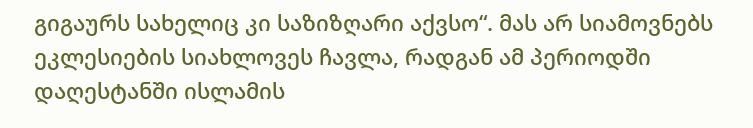გიგაურს სახელიც კი საზიზღარი აქვსო“. მას არ სიამოვნებს ეკლესიების სიახლოვეს ჩავლა, რადგან ამ პერიოდში დაღესტანში ისლამის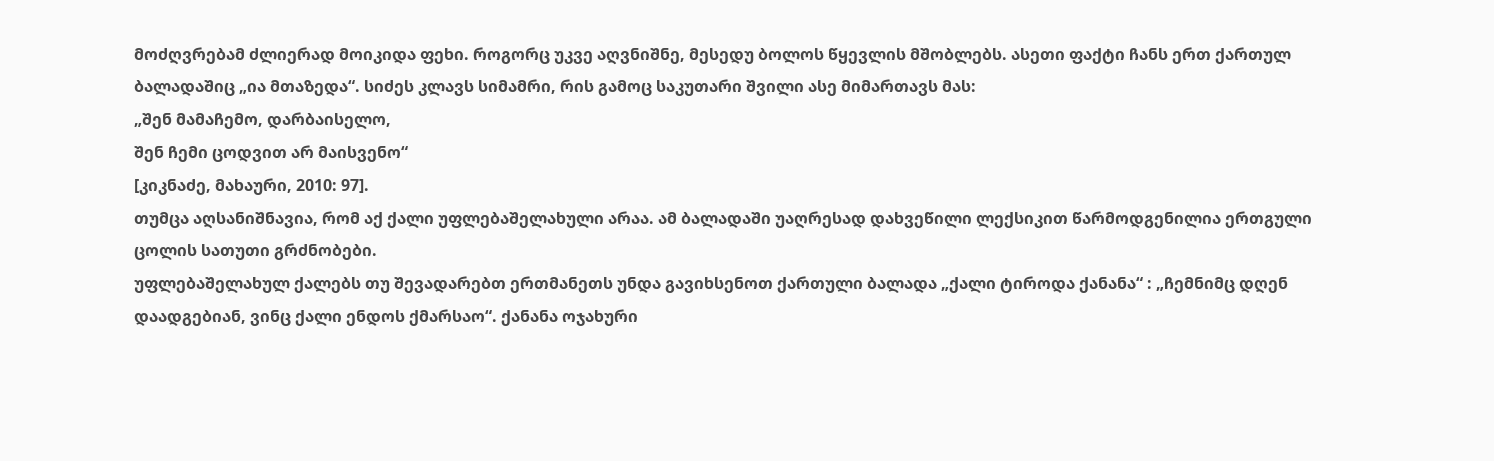მოძღვრებამ ძლიერად მოიკიდა ფეხი. როგორც უკვე აღვნიშნე, მესედუ ბოლოს წყევლის მშობლებს. ასეთი ფაქტი ჩანს ერთ ქართულ ბალადაშიც „ია მთაზედა“. სიძეს კლავს სიმამრი, რის გამოც საკუთარი შვილი ასე მიმართავს მას:
„შენ მამაჩემო, დარბაისელო,
შენ ჩემი ცოდვით არ მაისვენო“
[კიკნაძე, მახაური, 2010: 97].
თუმცა აღსანიშნავია, რომ აქ ქალი უფლებაშელახული არაა. ამ ბალადაში უაღრესად დახვეწილი ლექსიკით წარმოდგენილია ერთგული ცოლის სათუთი გრძნობები.
უფლებაშელახულ ქალებს თუ შევადარებთ ერთმანეთს უნდა გავიხსენოთ ქართული ბალადა „ქალი ტიროდა ქანანა“ : „ჩემნიმც დღენ დაადგებიან, ვინც ქალი ენდოს ქმარსაო“. ქანანა ოჯახური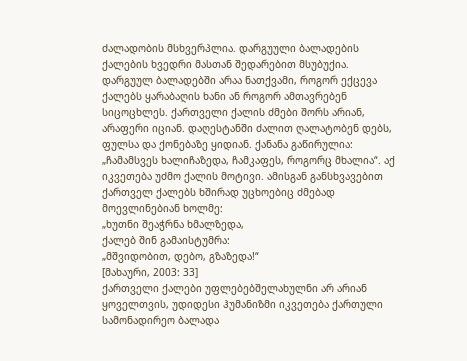ძალადობის მსხვერპლია. დარგუული ბალადების ქალების ხვედრი მასთან შედარებით მსუბუქია. დარგუულ ბალადებში არაა ნათქვამი, როგორ ექცევა ქალებს ყარაბაღის ხანი ან როგორ ამთავრებენ სიცოცხლეს. ქართველი ქალის ძმები შორს არიან, არაფერი იციან. დაღესტანში ძალით ღალატობენ დებს, ფულსა და ქონებაზე ყიდიან. ქანანა გაწირულია: „ჩამამსვეს ხალიჩაზედა, ჩამკაფეს, როგორც მხალია“. აქ იკვეთება უძმო ქალის მოტივი. ამისგან განსხვავებით ქართველ ქალებს ხშირად უცხოებიც ძმებად მოევლინებიან ხოლმე:
„ხუთნი შეაჭრნა ხმალზედა,
ქალებ შინ გამაისტუმრა:
„მშვიდობით, დებო, გზაზედა!“
[მახაური, 2003: 33]
ქართველი ქალები უფლებებშელახულნი არ არიან ყოველთვის, უდიდესი ჰუმანიზმი იკვეთება ქართული სამონადირეო ბალადა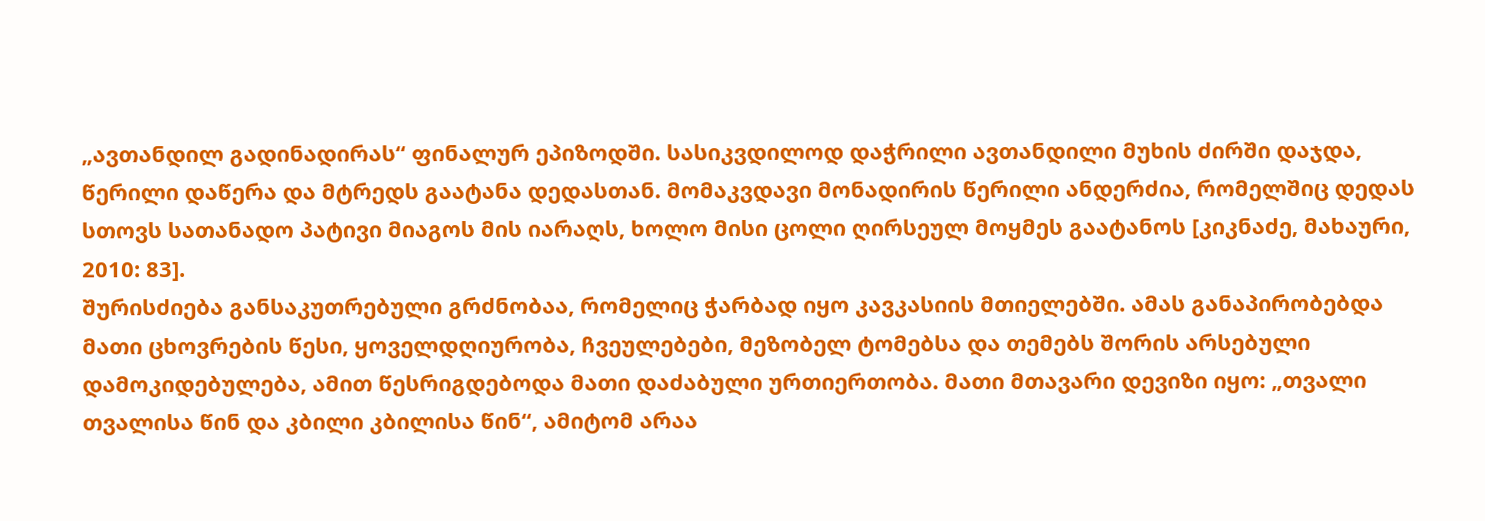„ავთანდილ გადინადირას“ ფინალურ ეპიზოდში. სასიკვდილოდ დაჭრილი ავთანდილი მუხის ძირში დაჯდა, წერილი დაწერა და მტრედს გაატანა დედასთან. მომაკვდავი მონადირის წერილი ანდერძია, რომელშიც დედას სთოვს სათანადო პატივი მიაგოს მის იარაღს, ხოლო მისი ცოლი ღირსეულ მოყმეს გაატანოს [კიკნაძე, მახაური, 2010: 83].
შურისძიება განსაკუთრებული გრძნობაა, რომელიც ჭარბად იყო კავკასიის მთიელებში. ამას განაპირობებდა მათი ცხოვრების წესი, ყოველდღიურობა, ჩვეულებები, მეზობელ ტომებსა და თემებს შორის არსებული დამოკიდებულება, ამით წესრიგდებოდა მათი დაძაბული ურთიერთობა. მათი მთავარი დევიზი იყო: „თვალი თვალისა წინ და კბილი კბილისა წინ“, ამიტომ არაა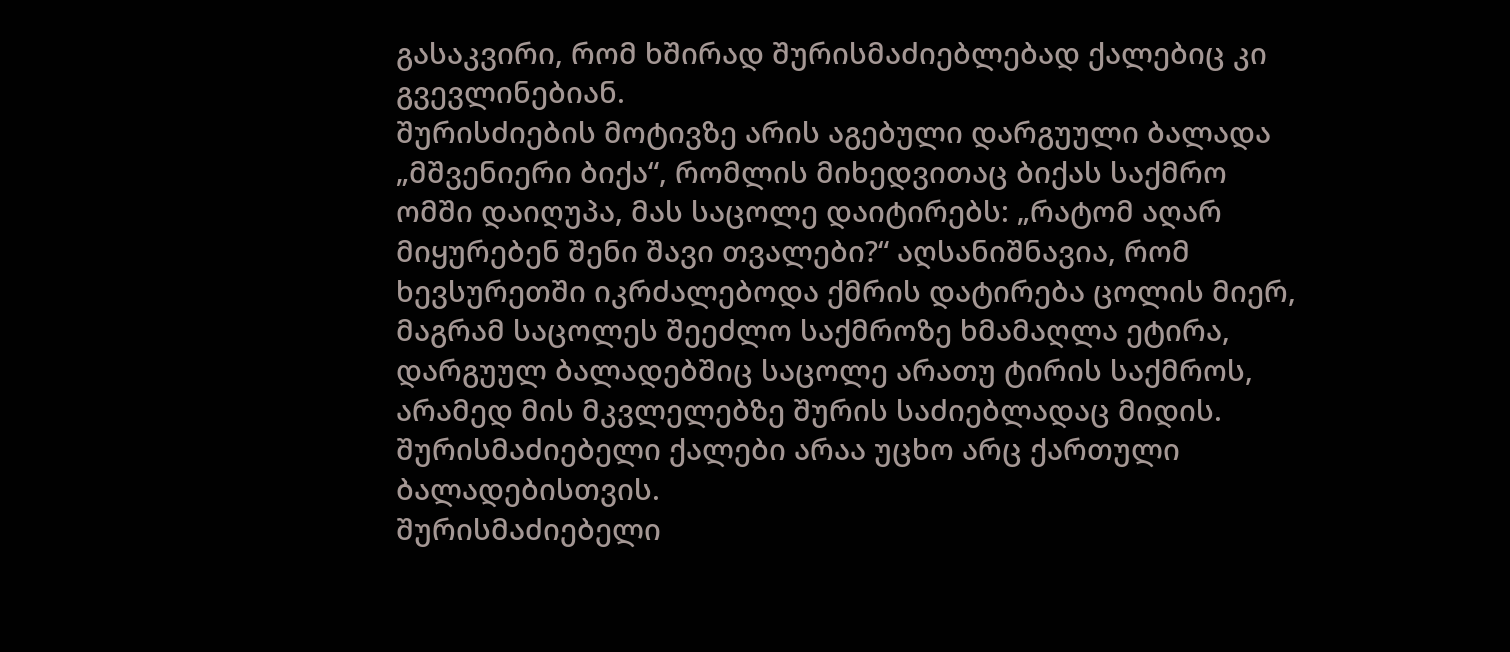გასაკვირი, რომ ხშირად შურისმაძიებლებად ქალებიც კი გვევლინებიან.
შურისძიების მოტივზე არის აგებული დარგუული ბალადა „მშვენიერი ბიქა“, რომლის მიხედვითაც ბიქას საქმრო ომში დაიღუპა, მას საცოლე დაიტირებს: „რატომ აღარ მიყურებენ შენი შავი თვალები?“ აღსანიშნავია, რომ ხევსურეთში იკრძალებოდა ქმრის დატირება ცოლის მიერ, მაგრამ საცოლეს შეეძლო საქმროზე ხმამაღლა ეტირა, დარგუულ ბალადებშიც საცოლე არათუ ტირის საქმროს, არამედ მის მკვლელებზე შურის საძიებლადაც მიდის. შურისმაძიებელი ქალები არაა უცხო არც ქართული ბალადებისთვის.
შურისმაძიებელი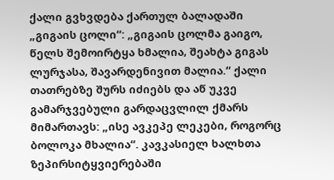ქალი გვხვდება ქართულ ბალადაში „გიგაის ცოლი“: „გიგაის ცოლმა გაიგო, წელს შემოირტყა ხმალია, შეახტა გიგას ლურჯასა, შავარდენივით მალია.“ ქალი თათრებზე შურს იძიებს და აწ უკვე გამარჯვებული გარდაცვლილ ქმარს მიმართავს: „ისე ავკეპე ლეკები, როგორც ბოლოკა მხალია“. კავკასიელ ხალხთა ზეპირსიტყვიერებაში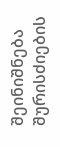შეინიშნება შურისძიების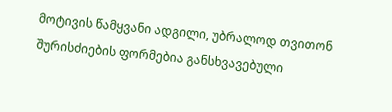მოტივის წამყვანი ადგილი, უბრალოდ თვითონ შურისძიების ფორმებია განსხვავებული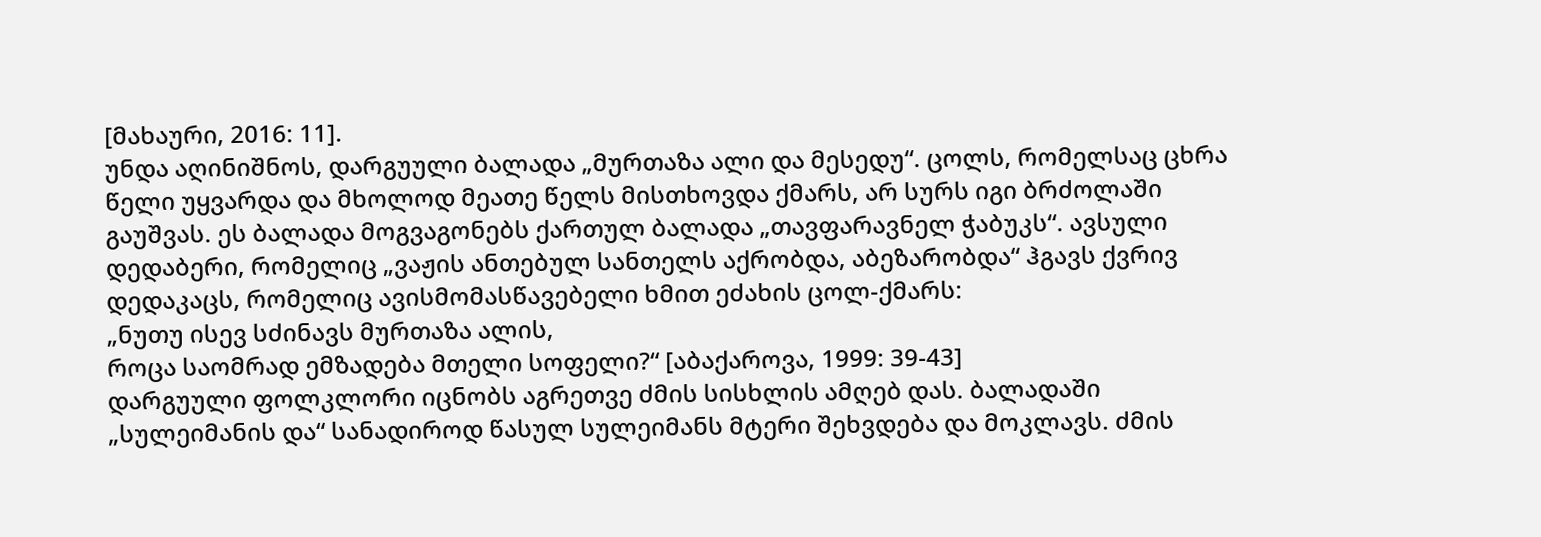[მახაური, 2016: 11].
უნდა აღინიშნოს, დარგუული ბალადა „მურთაზა ალი და მესედუ“. ცოლს, რომელსაც ცხრა წელი უყვარდა და მხოლოდ მეათე წელს მისთხოვდა ქმარს, არ სურს იგი ბრძოლაში გაუშვას. ეს ბალადა მოგვაგონებს ქართულ ბალადა „თავფარავნელ ჭაბუკს“. ავსული დედაბერი, რომელიც „ვაჟის ანთებულ სანთელს აქრობდა, აბეზარობდა“ ჰგავს ქვრივ დედაკაცს, რომელიც ავისმომასწავებელი ხმით ეძახის ცოლ-ქმარს:
„ნუთუ ისევ სძინავს მურთაზა ალის,
როცა საომრად ემზადება მთელი სოფელი?“ [აბაქაროვა, 1999: 39-43]
დარგუული ფოლკლორი იცნობს აგრეთვე ძმის სისხლის ამღებ დას. ბალადაში „სულეიმანის და“ სანადიროდ წასულ სულეიმანს მტერი შეხვდება და მოკლავს. ძმის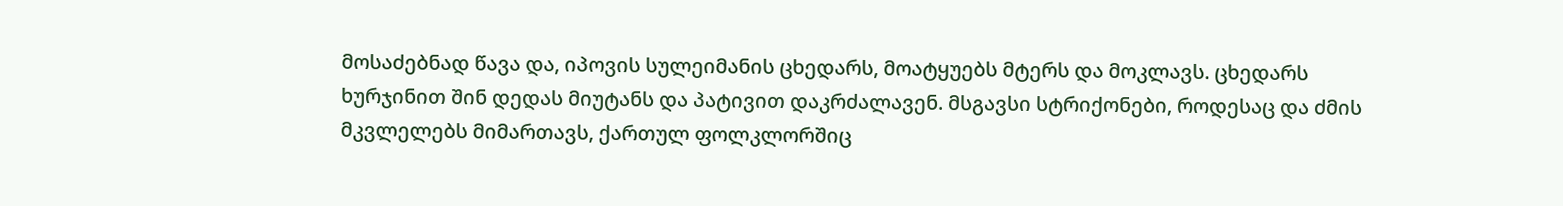მოსაძებნად წავა და, იპოვის სულეიმანის ცხედარს, მოატყუებს მტერს და მოკლავს. ცხედარს ხურჯინით შინ დედას მიუტანს და პატივით დაკრძალავენ. მსგავსი სტრიქონები, როდესაც და ძმის მკვლელებს მიმართავს, ქართულ ფოლკლორშიც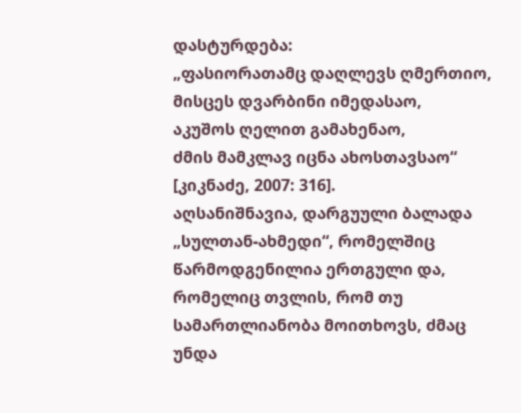დასტურდება:
„ფასიორათამც დაღლევს ღმერთიო,
მისცეს დვარბინი იმედასაო,
აკუშოს ღელით გამახენაო,
ძმის მამკლავ იცნა ახოსთავსაო“ [კიკნაძე, 2007: 316].
აღსანიშნავია, დარგუული ბალადა „სულთან-ახმედი“, რომელშიც წარმოდგენილია ერთგული და, რომელიც თვლის, რომ თუ სამართლიანობა მოითხოვს, ძმაც უნდა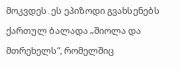მოკვდეს. ეს ეპიზოდი გვახსენებს ქართულ ბალადა „შიოლა და მთრეხელს“, რომელშიც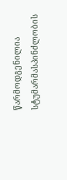წარმოდგენილია სტუმარმასპინძლობის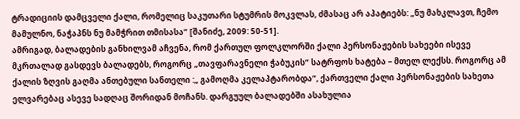ტრადიციის დამცველი ქალი, რომელიც საკუთარი სტუმრის მოკვლას, ძმასაც არ აპატიებს: „ნუ მახკლავთ, ჩემო მამულნო, ნაჭაპნს ნუ მამჭრით თმისასა“ [შანიძე, 2009: 50-51].
ამრიგად, ბალადების განხილვამ აჩვენა, რომ ქართულ ფოლკლორში ქალი პერსონაჟების სახეები ისევე მკრთალად გასდევს ბალადებს, როგორც „თავფარავნელი ჭაბუკის“ სატრფოს ხატება – მთელ ლექსს. როგორც ამ ქალის ზღვის გაღმა ანთებული სანთელი :„ გამოღმა კელაპტარობდა“, ქართველი ქალი პერსონაჟების სახეთა ელვარებაც ასევე სადღაც შორიდან მოჩანს. დარგუულ ბალადებში ასახულია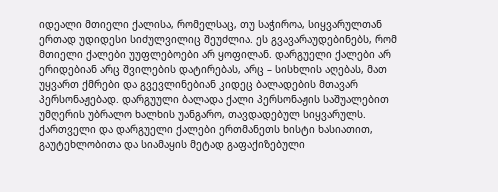იდეალი მთიელი ქალისა, რომელსაც, თუ საჭიროა, სიყვარულთან ერთად უდიდესი სიძულვილიც შეუძლია. ეს გვავარაუდებინებს, რომ მთიელი ქალები უუფლებოები არ ყოფილან. დარგუელი ქალები არ ერიდებიან არც შვილების დატირებას, არც – სისხლის აღებას, მათ უყვართ ქმრები და გვევლინებიან კიდეც ბალადების მთავარ პერსონაჟებად. დარგუული ბალადა ქალი პერსონაჟის საშუალებით უმღერის უბრალო ხალხის უანგარო, თავდადებულ სიყვარულს. ქართველი და დარგუელი ქალები ერთმანეთს ხისტი ხასიათით, გაუტეხლობითა და სიამაყის მეტად გაფაქიზებული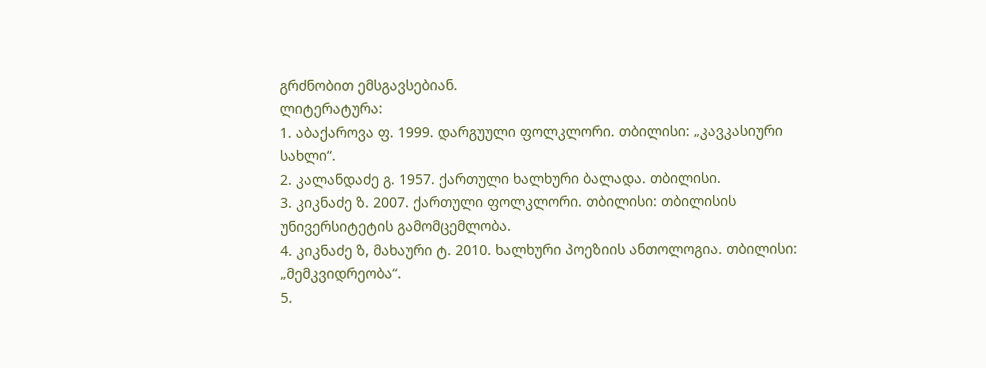გრძნობით ემსგავსებიან.
ლიტერატურა:
1. აბაქაროვა ფ. 1999. დარგუული ფოლკლორი. თბილისი: „კავკასიური სახლი“.
2. კალანდაძე გ. 1957. ქართული ხალხური ბალადა. თბილისი.
3. კიკნაძე ზ. 2007. ქართული ფოლკლორი. თბილისი: თბილისის უნივერსიტეტის გამომცემლობა.
4. კიკნაძე ზ, მახაური ტ. 2010. ხალხური პოეზიის ანთოლოგია. თბილისი: „მემკვიდრეობა“.
5.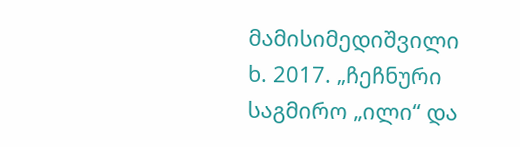მამისიმედიშვილი ხ. 2017. „ჩეჩნური საგმირო „ილი“ და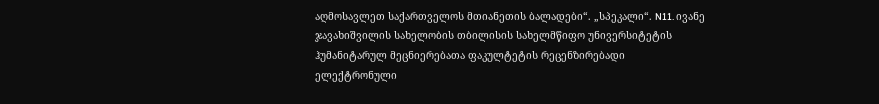აღმოსავლეთ საქართველოს მთიანეთის ბალადები“. „სპეკალი“. N11. ივანე ჯავახიშვილის სახელობის თბილისის სახელმწიფო უნივერსიტეტის ჰუმანიტარულ მეცნიერებათა ფაკულტეტის რეცენზირებადი ელექტრონული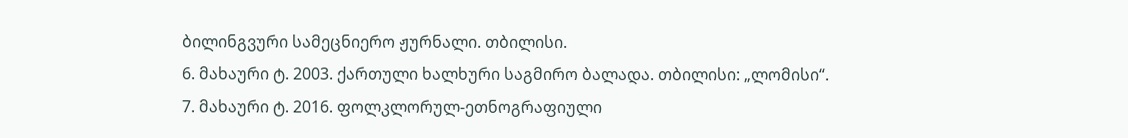ბილინგვური სამეცნიერო ჟურნალი. თბილისი.
6. მახაური ტ. 2003. ქართული ხალხური საგმირო ბალადა. თბილისი: „ლომისი“.
7. მახაური ტ. 2016. ფოლკლორულ-ეთნოგრაფიული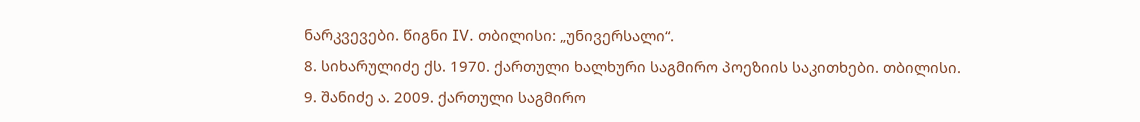ნარკვევები. წიგნი IV. თბილისი: „უნივერსალი“.
8. სიხარულიძე ქს. 1970. ქართული ხალხური საგმირო პოეზიის საკითხები. თბილისი.
9. შანიძე ა. 2009. ქართული საგმირო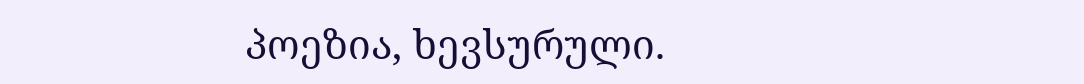პოეზია, ხევსურული.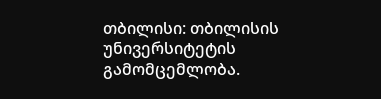თბილისი: თბილისის უნივერსიტეტის გამომცემლობა.